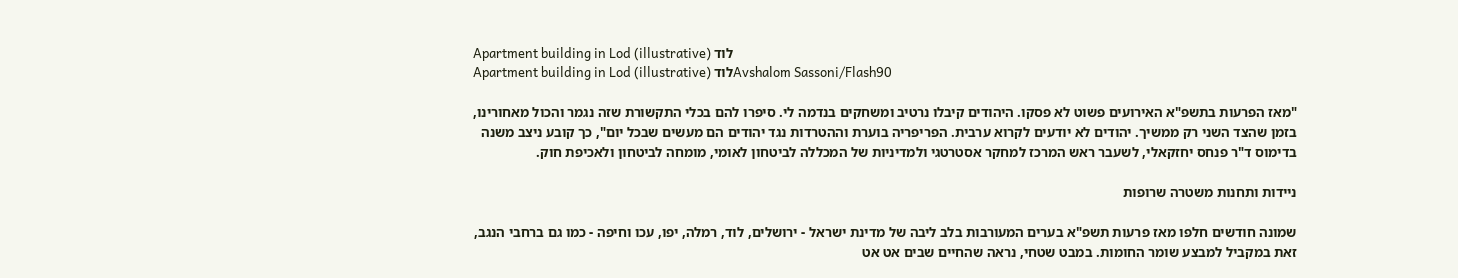Apartment building in Lod (illustrative) לוד
Apartment building in Lod (illustrative) לודAvshalom Sassoni/Flash90

"מאז הפרעות בתשפ"א האירועים פשוט לא פסקו. היהודים קיבלו נרטיב ומשחקים בנדמה לי. סיפרו להם בכלי התקשורת שזה נגמר והכול מאחורינו, בזמן שהצד השני רק ממשיך. יהודים לא יודעים לקרוא ערבית. הפריפריה בוערת וההטרדות נגד יהודים הם מעשים שבכל יום", כך קובע ניצב משנה בדימוס ד"ר פנחס יחזקאלי, לשעבר ראש המרכז למחקר אסטרטגי ולמדיניות של המכללה לביטחון לאומי, מומחה לביטחון ולאכיפת חוק.

ניידות ותחנות משטרה שרופות

שמונה חודשים חלפו מאז פרעות תשפ"א בערים המעורבות בלב ליבה של מדינת ישראל - ירושלים, לוד, רמלה, יפו, עכו וחיפה - כמו גם ברחבי הנגב, זאת במקביל למבצע שומר החומות. במבט שטחי, נראה שהחיים שבים אט אט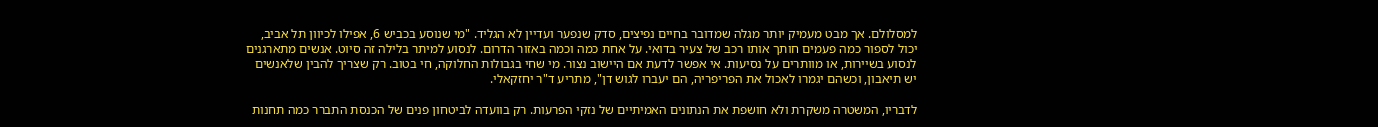למסלולם. אך מבט מעמיק יותר מגלה שמדובר בחיים נפיצים, סדק שנפער ועדיין לא הגליד. "מי שנוסע בכביש 6, אפילו לכיוון תל אביב, יכול לספור כמה פעמים חותך אותו רכב של צעיר בדואי. על אחת כמה וכמה באזור הדרום. לנסוע למיתר בלילה זה סיוט. אנשים מתארגנים לנסוע בשיירות, או מוותרים על נסיעות. אי אפשר לדעת אם היישוב נצור. מי שחי בגבולות החלוקה, חי בטוב. רק שצריך להבין שלאנשים יש תיאבון, וכשהם יגמרו לאכול את הפריפריה, הם יעברו לגוש דן", מתריע ד"ר יחזקאלי.

לדבריו, המשטרה משקרת ולא חושפת את הנתונים האמיתיים של נזקי הפרעות. רק בוועדה לביטחון פנים של הכנסת התברר כמה תחנות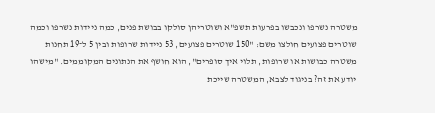משטרה נשרפו ונכבשו בפרעות תשפ"א ושוטריהן סולקו בבושת פנים, כמה ניידות נשרפו וכמה שוטרים פצועים חולצו משם: "150 שוטרים פצועים, 53 ניידות שרופות ובין 5 ל־19 תחנות משטרה כבושות או שרופות, תלוי איך סופרים", הוא חושף את הנתונים המקוממים. "מישהו יודע את זה? בניגוד לצבא, המשטרה שייכת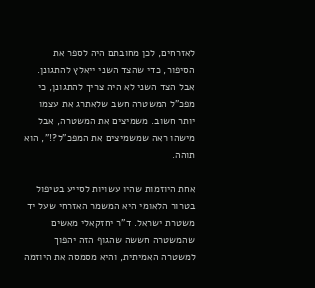לאזרחים, לכן מחובתם היה לספר את הסיפור, כדי שהצד השני ייאלץ להתגונן. אבל הצד השני לא היה צריך להתגונן, כי מפכ"ל המשטרה חשב שלאתרג את עצמו יותר חשוב. משמיצים את המשטרה, אבל מישהו ראה שמשמיצים את המפכ"ל?!", הוא תוהה.

אחת היוזמות שהיו עשויות לסייע בטיפול בטרור הלאומי היא המשמר האזרחי שעל יד משטרת ישראל. ד"ר יחזקאלי מאשים שהמשטרה חששה שהגוף הזה יהפוך למשטרה האמיתית, והיא מסמסה את היוזמה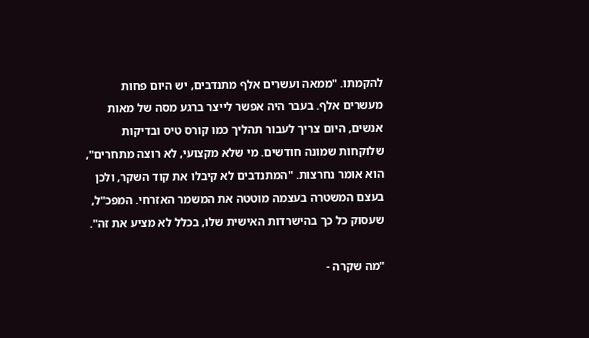להקמתו. "ממאה ועשרים אלף מתנדבים, יש היום פחות מעשרים אלף. בעבר היה אפשר לייצר ברגע מסה של מאות אנשים, היום צריך לעבור תהליך כמו קורס טיס ובדיקות שלוקחות שמונה חודשים. מי שלא מקצועי, לא רוצה מתחרים", הוא אומר נחרצות. "המתנדבים לא קיבלו את קוד השקר, ולכן בעצם המשטרה בעצמה מוטטה את המשמר האזרחי. המפכ"ל, שעסוק כל כך בהישרדות האישית שלו, בכלל לא מציע את זה".

"מה שקרה -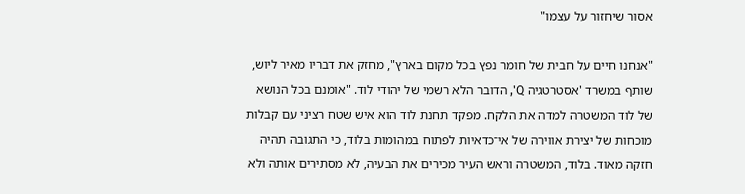אסור שיחזור על עצמו"

"אנחנו חיים על חבית של חומר נפץ בכל מקום בארץ", מחזק את דבריו מאיר ליוש, שותף במשרד 'אסטרטגיה Q', הדובר הלא רשמי של יהודי לוד. "אומנם בכל הנושא של לוד המשטרה למדה את הלקח. מפקד תחנת לוד הוא איש שטח רציני עם קבלות מוכחות של יצירת אווירה של אי־כדאיות לפתוח במהומות בלוד, כי התגובה תהיה חזקה מאוד. בלוד, המשטרה וראש העיר מכירים את הבעיה, לא מסתירים אותה ולא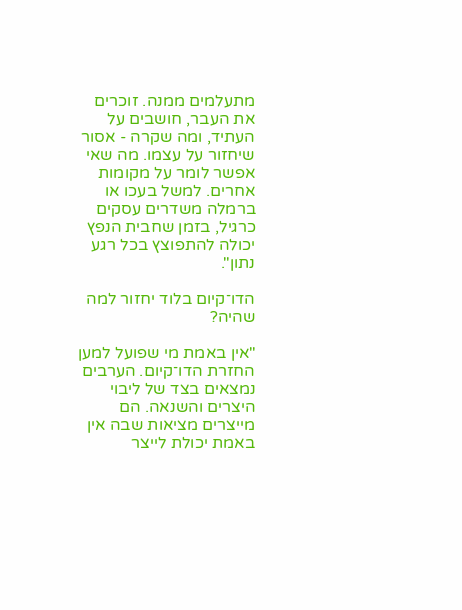מתעלמים ממנה. זוכרים את העבר, חושבים על העתיד, ומה שקרה - אסור שיחזור על עצמו. מה שאי אפשר לומר על מקומות אחרים. למשל בעכו או ברמלה משדרים עסקים כרגיל, בזמן שחבית הנפץ יכולה להתפוצץ בכל רגע נתון".

הדו־קיום בלוד יחזור למה שהיה?

"אין באמת מי שפועל למען החזרת הדו־קיום. הערבים נמצאים בצד של ליבוי היצרים והשנאה. הם מייצרים מציאות שבה אין באמת יכולת לייצר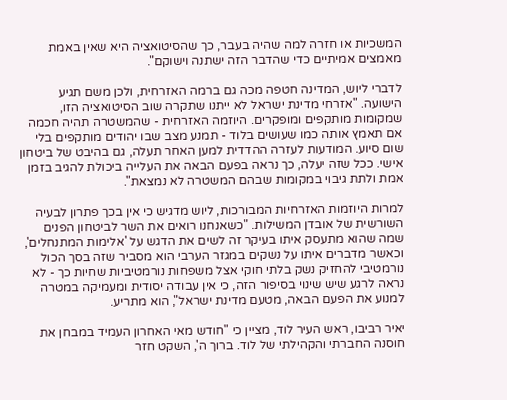המשכיות או חזרה למה שהיה בעבר, כך שהסיטואציה היא שאין באמת מאמצים אמיתיים כדי שהדבר הזה ישתנה וישוקם".

לדברי ליוש, המדינה חטפה מכה גם ברמה האזרחית, ולכן משם תגיע הישועה. "אזרחי מדינת ישראל לא ייתנו שתקרה שוב הסיטואציה הזו, שמקומות מותקפים ומופקרים. היוזמה האזרחית - שהמשטרה תהיה חכמה אם תאמץ אותה כמו שעושים בלוד - תמנע מצב שבו יהודים מותקפים בלי שום סיוע. המודעות לעזרה ההדדית למען האחר תעלה, גם בהיבט של ביטחון אישי. ככל שזה יעלה, כך נראה בפעם הבאה את העלייה ביכולת להגיב בזמן אמת ולתת גיבוי במקומות שבהם המשטרה לא נמצאת".

למרות היוזמות האזרחיות המבורכות, ליוש מדגיש כי אין בכך פתרון לבעיה השורשית של אובדן המשילות. "כשאנחנו רואים את השר לביטחון הפנים שמה שהוא מתעסק איתו בעיקר זה לשים את הדגש על 'אלימות המתנחלים', וכאשר מדברים איתו על נשקים במגזר הערבי הוא מסביר שזה בסך הכול נורמטיבי להחזיק נשק בלתי חוקי אצל משפחות נורמטיביות שחיות כך - לא נראה לרגע שיש שינוי בסיפור הזה, כי אין עבודה יסודית ומעמיקה במטרה למנוע את הפעם הבאה, מטעם מדינת ישראל", הוא מתריע.

יאיר רביבו, ראש העיר לוד, מציין כי "חודש מאי האחרון העמיד במבחן את חוסנה החברתי והקהילתי של לוד. ברוך ה', השקט חזר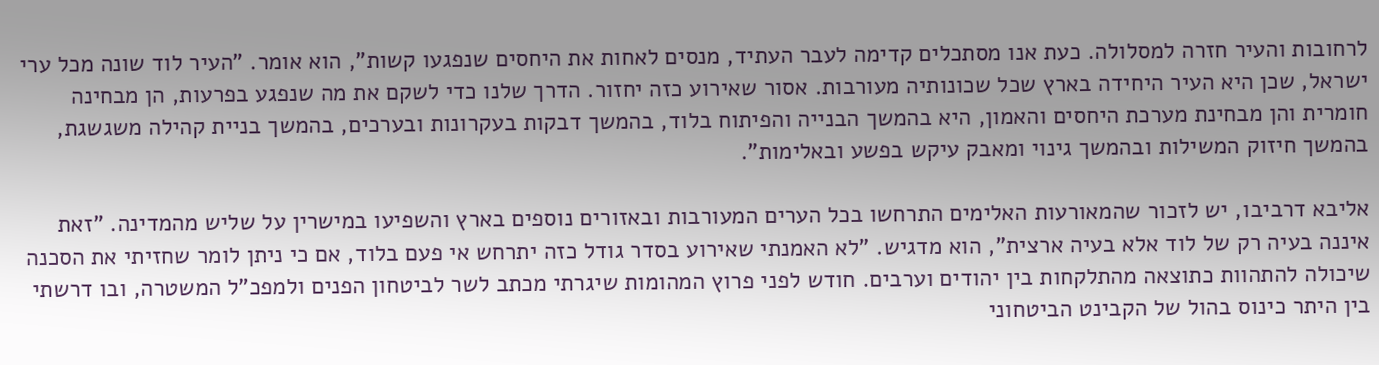לרחובות והעיר חזרה למסלולה. כעת אנו מסתכלים קדימה לעבר העתיד, מנסים לאחות את היחסים שנפגעו קשות", הוא אומר. "העיר לוד שונה מכל ערי ישראל, שכן היא העיר היחידה בארץ שכל שכונותיה מעורבות. אסור שאירוע כזה יחזור. הדרך שלנו כדי לשקם את מה שנפגע בפרעות, הן מבחינה חומרית והן מבחינת מערכת היחסים והאמון, היא בהמשך הבנייה והפיתוח בלוד, בהמשך דבקות בעקרונות ובערכים, בהמשך בניית קהילה משגשגת, בהמשך חיזוק המשילות ובהמשך גינוי ומאבק עיקש בפשע ובאלימות".

אליבא דרביבו, יש לזכור שהמאורעות האלימים התרחשו בכל הערים המעורבות ובאזורים נוספים בארץ והשפיעו במישרין על שליש מהמדינה. "זאת איננה בעיה רק של לוד אלא בעיה ארצית", הוא מדגיש. "לא האמנתי שאירוע בסדר גודל כזה יתרחש אי פעם בלוד, אם כי ניתן לומר שחזיתי את הסכנה שיכולה להתהוות כתוצאה מהתלקחות בין יהודים וערבים. חודש לפני פרוץ המהומות שיגרתי מכתב לשר לביטחון הפנים ולמפכ"ל המשטרה, ובו דרשתי בין היתר כינוס בהול של הקבינט הביטחוני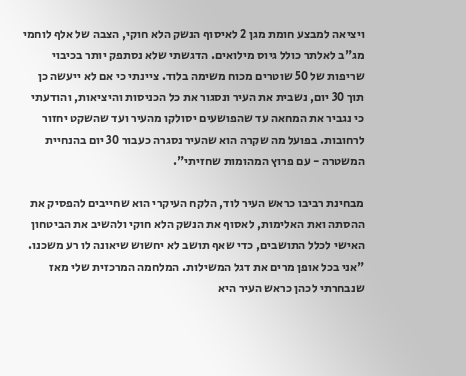ויציאה למבצע חומת מגן 2 לאיסוף הנשק הלא חוקי, הצבה של אלף לוחמי מג"ב לאלתר כולל גיוס מילואים. הדגשתי שלא נסתפק יותר בכיבוי שריפות של 50 שוטרים מכוח משימה בלוד. ציינתי כי אם לא ייעשה כן תוך 30 יום, נשבית את העיר ונסגור את כל הכניסות והיציאות, והודעתי כי נגביר את המחאה עד שהפושעים יסולקו מהעיר ועד שהשקט יחזור לרחובות. בפועל מה שקרה הוא שהעיר נסגרה כעבור 30 יום בהנחיית המשטרה - עם פרוץ המהומות שחזיתי".

מבחינת רביבו כראש העיר לוד, הלקח העיקרי הוא שחייבים להפסיק את ההסתה ואת האלימות, לאסוף את הנשק הלא חוקי ולהשיב את הביטחון האישי לכלל התושבים, כדי שאף תושב לא יחשוש שיאונה לו רע משכנו. "אני בכל אופן מרים את דגל המשילות. המלחמה המרכזית שלי מאז שנבחרתי לכהן כראש העיר היא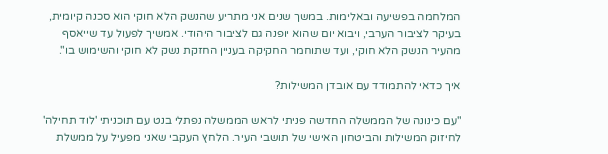המלחמה בפשיעה ובאלימות. במשך שנים אני מתריע שהנשק הלא חוקי הוא סכנה קיומית, בעיקר לציבור הערבי, ויבוא יום שהוא יופנה גם לציבור היהודי. אמשיך לפעול עד שייאסף מהעיר הנשק הלא חוקי, ועד שתוחמר החקיקה בעניין החזקת נשק לא חוקי והשימוש בו".

איך כדאי להתמודד עם אובדן המשילות?

"עם כינונה של הממשלה החדשה פניתי לראש הממשלה נפתלי בנט עם תוכניתי 'לוד תחילה' לחיזוק המשילות והביטחון האישי של תושבי העיר. הלחץ העקבי שאני מפעיל על ממשלת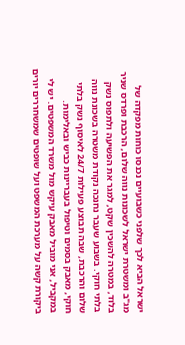ישראל הביא לכך שלפני כשבועיים נכנסו כוחות מפקדה של מג"ב ומשטרת ישראל לשכונות נווה שלום, הרכבת ופרדס שניר בלוד, במטרה להשכין שקט, למגר את הפשיעה ולתפוס נשק בלתי חוקי. בשבוע שעבר נחנכה נקודת משטרה בשכונת נווה שלום והרכבת, שבה תבוצע פעילות 24/7 לאיסוף נשק בלתי חוקי, מאבק בסמים וטיפול בעבריינות כביש ובאלימות. במקביל, אני מוביל מאבק עיקש מול משרד המשפטים. יש לי ביקורת קשה על מערכת המשפט ועל שופטים שמשחררים יורים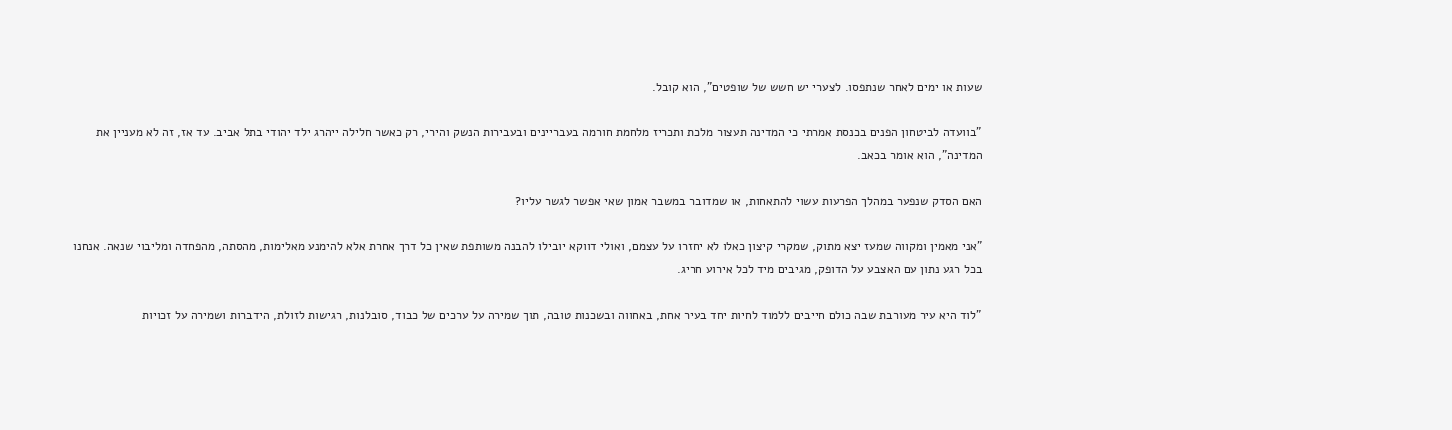שעות או ימים לאחר שנתפסו. לצערי יש חשש של שופטים", הוא קובל.

"בוועדה לביטחון הפנים בכנסת אמרתי כי המדינה תעצור מלכת ותכריז מלחמת חורמה בעבריינים ובעבירות הנשק והירי, רק כאשר חלילה ייהרג ילד יהודי בתל אביב. עד אז, זה לא מעניין את המדינה", הוא אומר בכאב.

האם הסדק שנפער במהלך הפרעות עשוי להתאחות, או שמדובר במשבר אמון שאי אפשר לגשר עליו?

"אני מאמין ומקווה שמעז יצא מתוק, שמקרי קיצון כאלו לא יחזרו על עצמם, ואולי דווקא יובילו להבנה משותפת שאין כל דרך אחרת אלא להימנע מאלימות, מהסתה, מהפחדה ומליבוי שנאה. אנחנו בכל רגע נתון עם האצבע על הדופק, מגיבים מיד לכל אירוע חריג.

"לוד היא עיר מעורבת שבה כולם חייבים ללמוד לחיות יחד בעיר אחת, באחווה ובשכנות טובה, תוך שמירה על ערכים של כבוד, סובלנות, רגישות לזולת, הידברות ושמירה על זכויות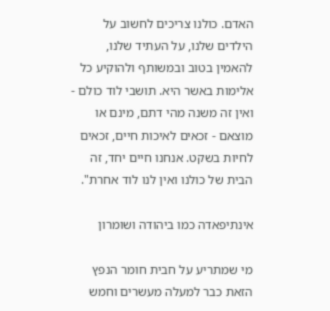האדם. כולנו צריכים לחשוב על הילדים שלנו, על העתיד שלנו, להאמין בטוב ובמשותף ולהוקיע כל אלימות באשר היא. תושבי לוד כולם - ואין זה משנה מהי דתם, מינם או מוצאם - זכאים לאיכות חיים, זכאים לחיות בשקט. אנחנו חיים יחד, זה הבית של כולנו ואין לנו לוד אחרת".

אינתיפאדה כמו ביהודה ושומרון

מי שמתריע על חבית חומר הנפץ הזאת כבר למעלה מעשרים וחמש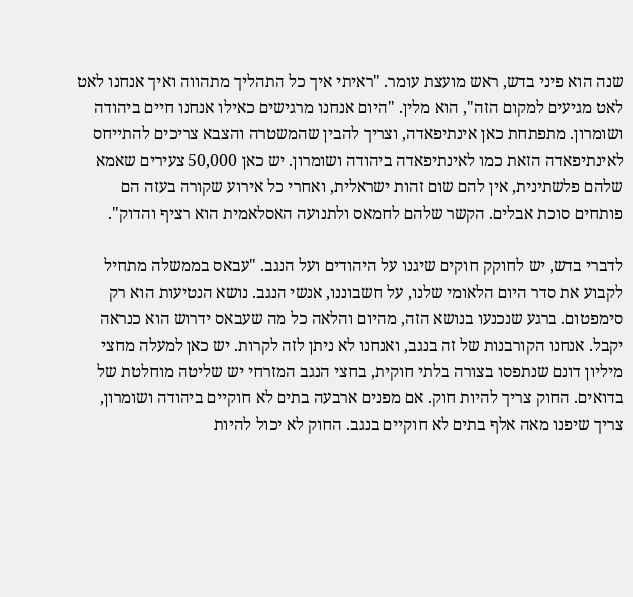שנה הוא פיני בדש, ראש מועצת עומר. "ראיתי איך כל התהליך מתהווה ואיך אנחנו לאט לאט מגיעים למקום הזה", הוא מלין. "היום אנחנו מרגישים כאילו אנחנו חיים ביהודה ושומרון. מתפתחת כאן אינתיפאדה, וצריך להבין שהמשטרה והצבא צריכים להתייחס לאינתיפאדה הזאת כמו לאינתיפאדה ביהודה ושומרון. יש כאן 50,000 צעירים שאמא שלהם פלשתינית, אין להם שום זהות ישראלית, ואחרי כל אירוע שקורה בעזה הם פותחים סוכת אבלים. הקשר שלהם לחמאס ולתנועה האסלאמית הוא רציף והדוק".

לדברי בדש, יש לחוקק חוקים שיגנו על היהודים ועל הנגב. "עבאס בממשלה מתחיל לקבוע את סדר היום הלאומי שלנו, על חשבוננו, אנשי הנגב. נושא הנטיעות הוא רק סימפטום. ברגע שנכנעו בנושא הזה, מהיום והלאה כל מה שעבאס ידרוש הוא כנראה יקבל. אנחנו הקורבנות של זה בנגב, ואנחנו לא ניתן לזה לקרות. יש כאן למעלה מחצי מיליון דונם שנתפסו בצורה בלתי חוקית, בחצי הנגב המזרחי יש שליטה מוחלטת של בדואים. החוק צריך להיות חוק. אם מפנים ארבעה בתים לא חוקיים ביהודה ושומרון, צריך שיפנו מאה אלף בתים לא חוקיים בנגב. החוק לא יכול להיות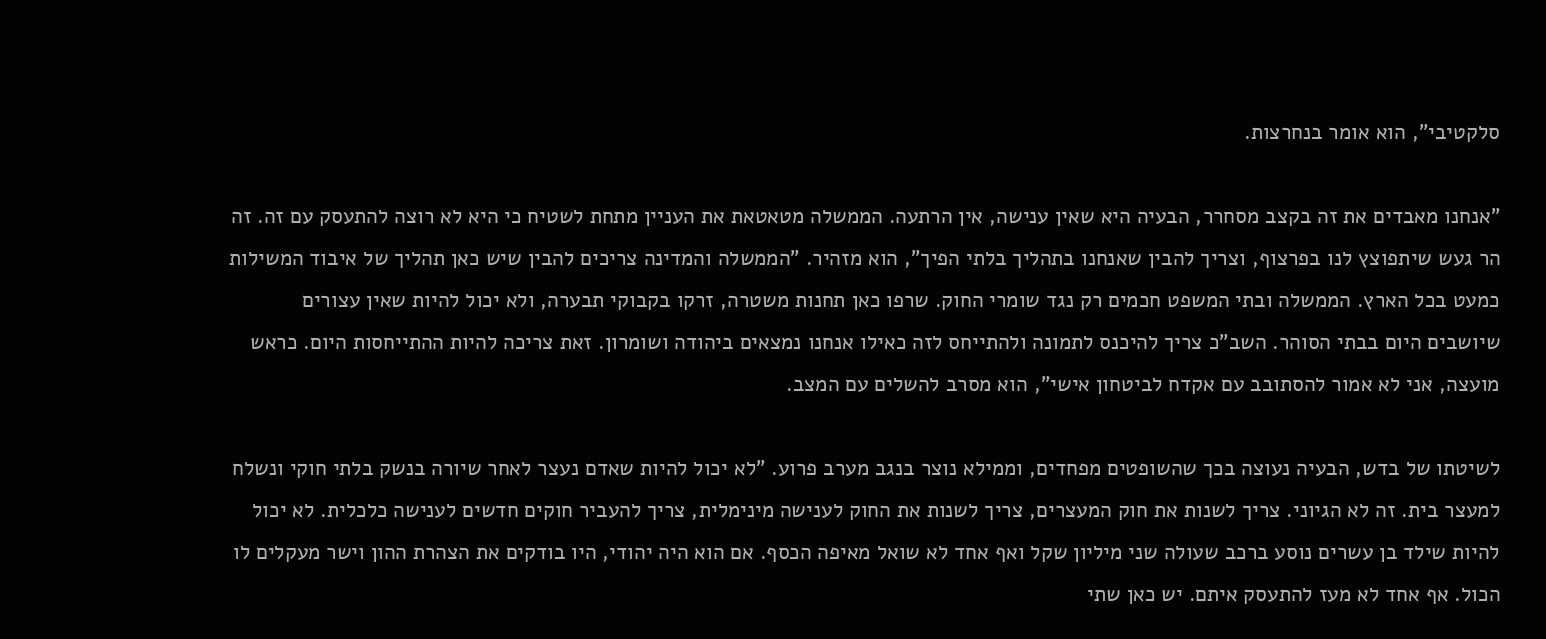סלקטיבי", הוא אומר בנחרצות.

"אנחנו מאבדים את זה בקצב מסחרר, הבעיה היא שאין ענישה, אין הרתעה. הממשלה מטאטאת את העניין מתחת לשטיח כי היא לא רוצה להתעסק עם זה. זה הר געש שיתפוצץ לנו בפרצוף, וצריך להבין שאנחנו בתהליך בלתי הפיך", הוא מזהיר. "הממשלה והמדינה צריכים להבין שיש כאן תהליך של איבוד המשילות כמעט בכל הארץ. הממשלה ובתי המשפט חכמים רק נגד שומרי החוק. שרפו כאן תחנות משטרה, זרקו בקבוקי תבערה, ולא יכול להיות שאין עצורים שיושבים היום בבתי הסוהר. השב"כ צריך להיכנס לתמונה ולהתייחס לזה כאילו אנחנו נמצאים ביהודה ושומרון. זאת צריכה להיות ההתייחסות היום. כראש מועצה, אני לא אמור להסתובב עם אקדח לביטחון אישי", הוא מסרב להשלים עם המצב.

לשיטתו של בדש, הבעיה נעוצה בכך שהשופטים מפחדים, וממילא נוצר בנגב מערב פרוע. "לא יכול להיות שאדם נעצר לאחר שיורה בנשק בלתי חוקי ונשלח למעצר בית. זה לא הגיוני. צריך לשנות את חוק המעצרים, צריך לשנות את החוק לענישה מינימלית, צריך להעביר חוקים חדשים לענישה כלכלית. לא יכול להיות שילד בן עשרים נוסע ברכב שעולה שני מיליון שקל ואף אחד לא שואל מאיפה הכסף. אם הוא היה יהודי, היו בודקים את הצהרת ההון וישר מעקלים לו הכול. אף אחד לא מעז להתעסק איתם. יש כאן שתי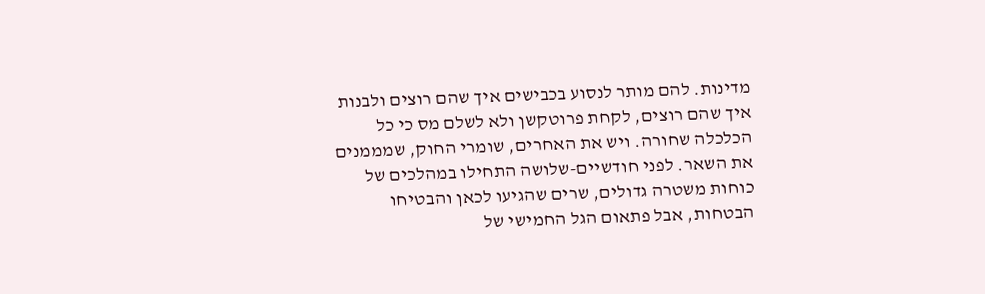מדינות. להם מותר לנסוע בכבישים איך שהם רוצים ולבנות איך שהם רוצים, לקחת פרוטקשן ולא לשלם מס כי כל הכלכלה שחורה. ויש את האחרים, שומרי החוק, שמממנים את השאר. לפני חודשיים-שלושה התחילו במהלכים של כוחות משטרה גדולים, שרים שהגיעו לכאן והבטיחו הבטחות, אבל פתאום הגל החמישי של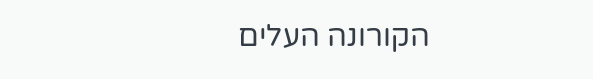הקורונה העלים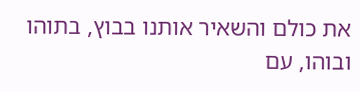את כולם והשאיר אותנו בבוץ, בתוהו ובוהו, עם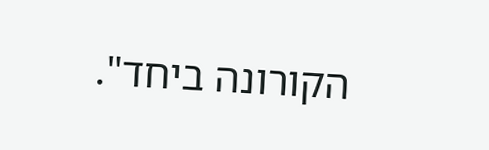הקורונה ביחד".